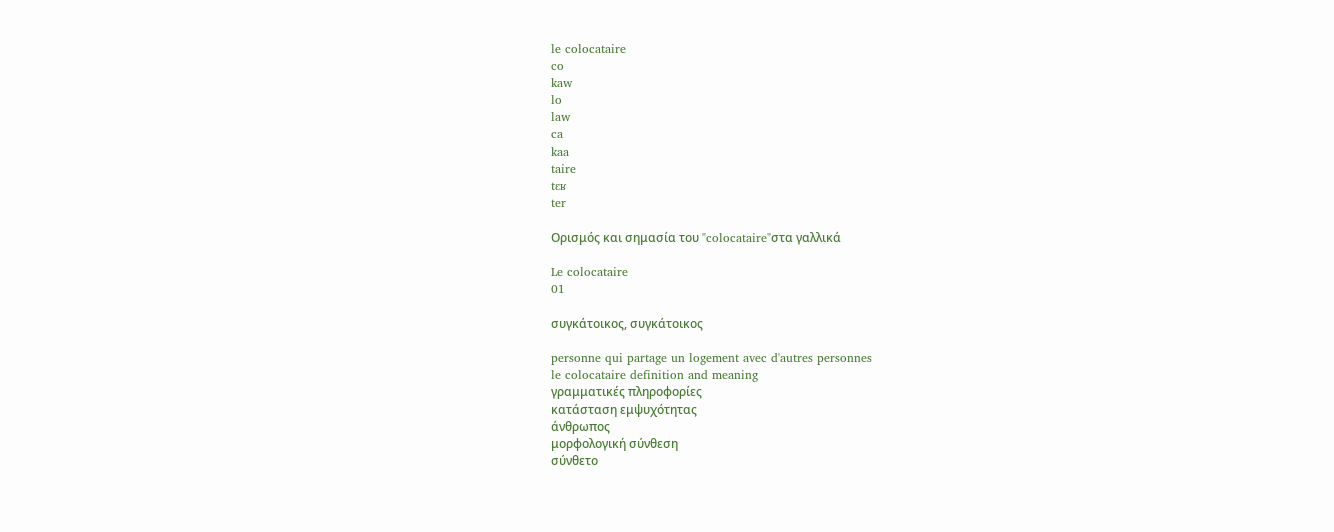le colocataire
co
kaw
lo
law
ca
kaa
taire
tɛʁ
ter

Ορισμός και σημασία του "colocataire"στα γαλλικά

Le colocataire
01

συγκάτοικος, συγκάτοικος

personne qui partage un logement avec d'autres personnes
le colocataire definition and meaning
γραμματικές πληροφορίες
κατάσταση εμψυχότητας
άνθρωπος
μορφολογική σύνθεση
σύνθετο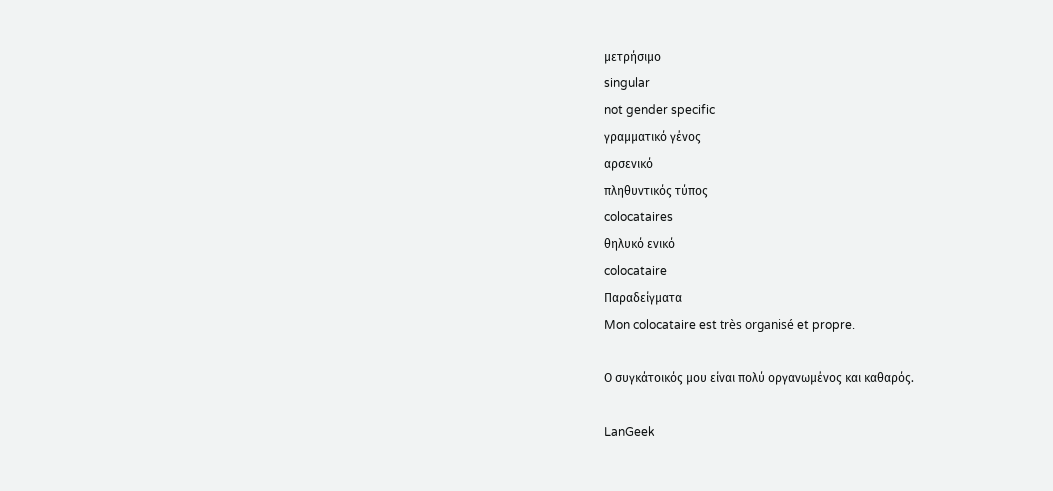μετρήσιμο
singular
not gender specific
γραμματικό γένος
αρσενικό
πληθυντικός τύπος
colocataires
θηλυκό ενικό
colocataire
Παραδείγματα
Mon colocataire est très organisé et propre.

Ο συγκάτοικός μου είναι πολύ οργανωμένος και καθαρός.

LanGeek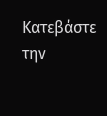Κατεβάστε την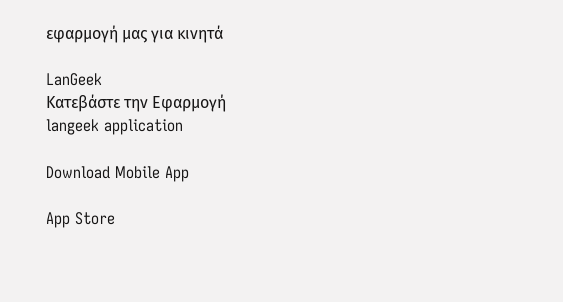εφαρμογή μας για κινητά

LanGeek
Κατεβάστε την Εφαρμογή
langeek application

Download Mobile App

App Store